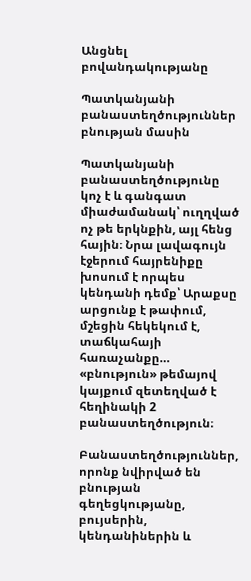Անցնել բովանդակությանը

Պատկանյանի բանաստեղծություններ բնության մասին

Պատկանյանի բանաստեղծությունը կոչ է և գանգատ միաժամանակ՝ ուղղված ոչ թե երկնքին, այլ հենց հային։ Նրա լավագույն էջերում հայրենիքը խոսում է որպես կենդանի դեմք՝ Արաքսը արցունք է թափում, մշեցին հեկեկում է, տաճկահայի հառաչանքը… «բնություն» թեմայով կայքում զետեղված է հեղինակի 2 բանաստեղծություն։

Բանաստեղծություններ, որոնք նվիրված են բնության գեղեցկությանը, բույսերին, կենդանիներին և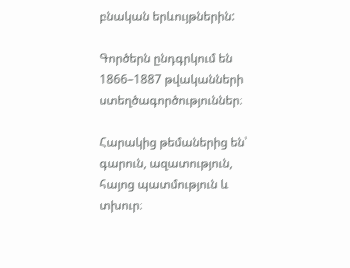բնական երևույթներին:

Գործերն ընդգրկում են 1866–1887 թվականների ստեղծագործություններ։

Հարակից թեմաներից են՝ գարուն, ազատություն, հայոց պատմություն և տխուր։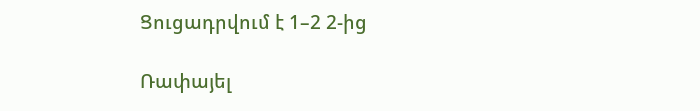Ցուցադրվում է 1–2 2-ից

Ռափայել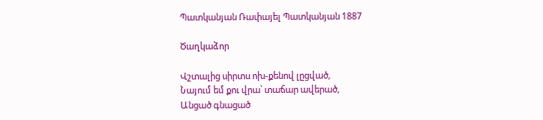Պատկանյան Ռափայել Պատկանյան 1887

Ծաղկաձոր

Վշտալից սիրտս ոխ-քենով լըցված,
Նայում եմ քու վրա՝ տաճար ավերած,
Անցած գնացած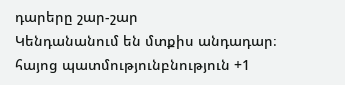դարերը շար-շար
Կենդանանում են մտքիս անդադար։
հայոց պատմությունբնություն +1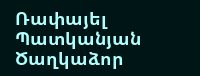Ռափայել Պատկանյան Ծաղկաձոր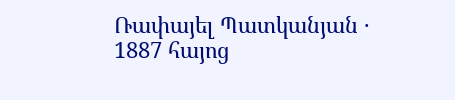Ռափայել Պատկանյան · 1887 հայոց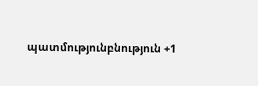պատմությունբնություն +1